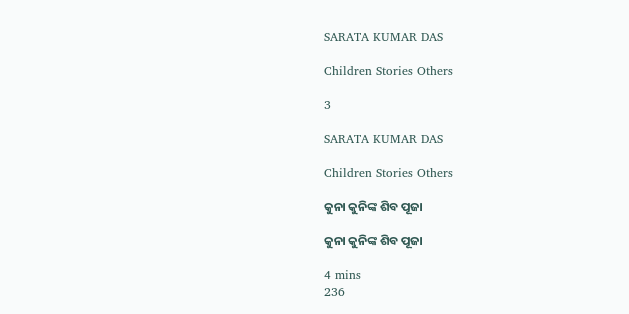SARATA KUMAR DAS

Children Stories Others

3

SARATA KUMAR DAS

Children Stories Others

କୁନା କୁନିଙ୍କ ଶିବ ପୂଜା

କୁନା କୁନିଙ୍କ ଶିବ ପୂଜା

4 mins
236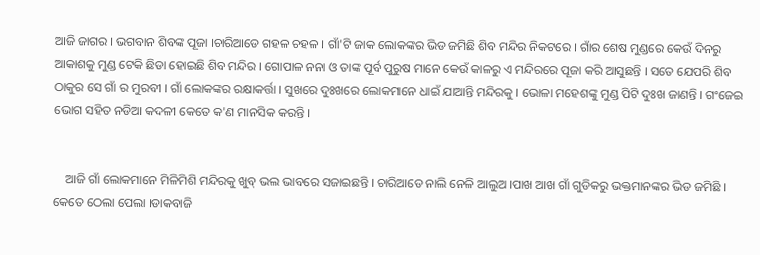ଆଜି ଜାଗର । ଭଗବାନ ଶିବଙ୍କ ପୂଜା ।ଚାରିଆଡେ ଗହଳ ଚହଳ । ଗାଁ'ଟି ଜାକ ଲୋକଙ୍କର ଭିଡ ଜମିଛି ଶିବ ମନ୍ଦିର ନିକଟରେ । ଗାଁର ଶେଷ ମୁଣ୍ଡରେ କେଉଁ ଦିନରୁ ଆକାଶକୁ ମୁଣ୍ଡ ଟେକି ଛିଡା ହୋଇଛି ଶିବ ମନ୍ଦିର । ଗୋପାଳ ନନା ଓ ତାଙ୍କ ପୂର୍ବ ପୁରୁଷ ମାନେ କେଉଁ କାଳରୁ ଏ ମନ୍ଦିରରେ ପୂଜା କରି ଆସୁଛନ୍ତି । ସତେ ଯେପରି ଶିବ ଠାକୁର ସେ ଗାଁ ର ମୁରବୀ । ଗାଁ ଲୋକଙ୍କର ରକ୍ଷାକର୍ତ୍ତା । ସୁଖରେ ଦୁଃଖରେ ଲୋକମାନେ ଧାଇଁ ଯାଆନ୍ତି ମନ୍ଦିରକୁ । ଭୋଳା ମହେଶଙ୍କୁ ମୁଣ୍ଡ ପିଟି ଦୁଃଖ ଜାଣନ୍ତି । ଗଂଜେଇ ଭୋଗ ସହିତ ନଡିଆ କଦଳୀ କେତେ କ'ଣ ମାନସିକ କରନ୍ତି ।


    ଆଜି ଗାଁ ଲୋକମାନେ ମିଳିମିଶି ମନ୍ଦିରକୁ ଖୁବ୍ ଭଲ ଭାବରେ ସଜାଇଛନ୍ତି । ଚାରିଆଡେ ନାଲି ନେଳି ଆଲୁଅ ।ପାଖ ଆଖ ଗାଁ ଗୁଡିକରୁ ଭକ୍ତମାନଙ୍କର ଭିଡ ଜମିଛି । କେତେ ଠେଲା ପେଲା ।ଡାକବାଜି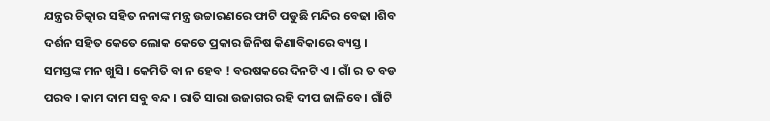ଯନ୍ତ୍ରର ଚିତ୍କାର ସହିତ ନନାଙ୍କ ମନ୍ତ୍ର ଉଚ୍ଚାରଣରେ ଫାଟି ପଡୁଛି ମନ୍ଦିର ବେଢା ।ଶିବ ଦର୍ଶନ ସହିତ କେତେ ଲୋକ କେତେ ପ୍ରକାର ଜିନିଷ କିଣାବିକାରେ ବ୍ୟସ୍ତ । ସମସ୍ତଙ୍କ ମନ ଖୁସି । କେମିତି ବା ନ ହେବ ! ବରଷକରେ ଦିନଟି ଏ । ଗାଁ ର ତ ବଡ ପରବ । କାମ ଦାମ ସବୁ ବନ୍ଦ । ରାତି ସାରା ଉଜାଗର ରହି ଦୀପ ଜାଳିବେ । ଗାଁଟି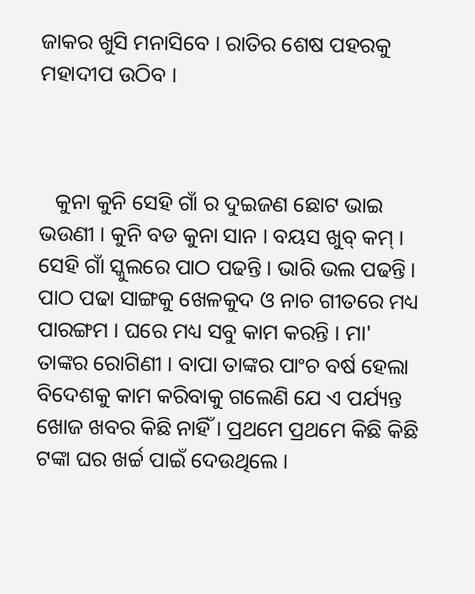ଜାକର ଖୁସି ମନାସିବେ । ରାତିର ଶେଷ ପହରକୁ ମହାଦୀପ ଉଠିବ ।



   କୁନା କୁନି ସେହି ଗାଁ ର ଦୁଇଜଣ ଛୋଟ ଭାଇ ଭଉଣୀ । କୁନି ବଡ କୁନା ସାନ । ବୟସ ଖୁବ୍ କମ୍ । ସେହି ଗାଁ ସ୍କୁଲରେ ପାଠ ପଢନ୍ତି । ଭାରି ଭଲ ପଢନ୍ତି । ପାଠ ପଢା ସାଙ୍ଗକୁ ଖେଳକୁଦ ଓ ନାଚ ଗୀତରେ ମଧ୍ୟ ପାରଙ୍ଗମ । ଘରେ ମଧ୍ୟ ସବୁ କାମ କରନ୍ତି । ମା' ତାଙ୍କର ରୋଗିଣୀ । ବାପା ତାଙ୍କର ପାଂଚ ବର୍ଷ ହେଲା ବିଦେଶକୁ କାମ କରିବାକୁ ଗଲେଣି ଯେ ଏ ପର୍ଯ୍ୟନ୍ତ ଖୋଜ ଖବର କିଛି ନାହିଁ । ପ୍ରଥମେ ପ୍ରଥମେ କିଛି କିଛି ଟଙ୍କା ଘର ଖର୍ଚ୍ଚ ପାଇଁ ଦେଉଥିଲେ ।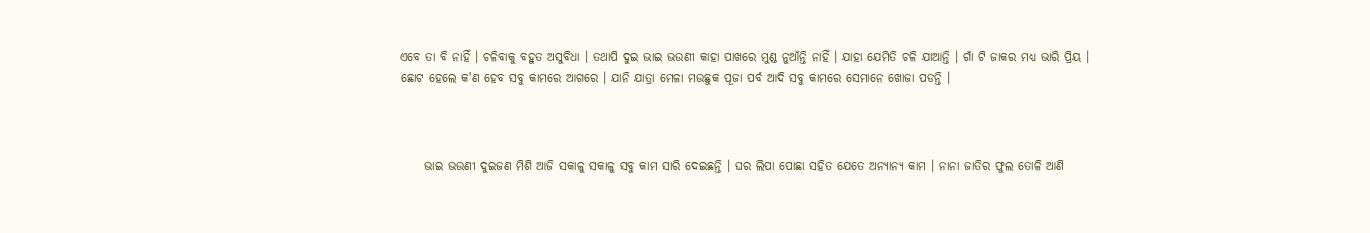ଏବେ ତା ବି ନାହିଁ । ଚଳିବାକୁ ବହୁତ ଅସୁବିଧା । ତଥାପି ଦୁଇ ଭାଇ ଭଉଣୀ କାହା ପାଖରେ ମୁଣ୍ଡ ନୁଆଁନ୍ତି ନାହିଁ । ଯାହା ଯେମିତି ଚଳି ଯାଆନ୍ତି । ଗାଁ ଟି ଜାକର ମଧ୍ୟ ଭାରି ପ୍ରିୟ । ଛୋଟ ହେଲେ କ'ଣ ହେବ ସବୁ କାମରେ ଆଗରେ । ଯାନି ଯାତ୍ରା ମେଳା ମଉଛୁକ ପୂଜା ପର୍ବ ଆଦି ସବୁ କାମରେ ସେମାନେ ଖୋଜା ପଡନ୍ତି ।



     ଭାଇ ଭଉଣୀ ଦୁଇଜଣ ମିଶି ଆଜି ସକାଳୁ ସକାଳୁ ସବୁ କାମ ସାରି ଦେଇଛନ୍ତି । ଘର ଲିପା ପୋଛା ସହିତ ଯେତେ ଅନ୍ୟାନ୍ୟ କାମ । ନାନା ଜାତିର ଫୁଲ ତୋଳି ଆଣି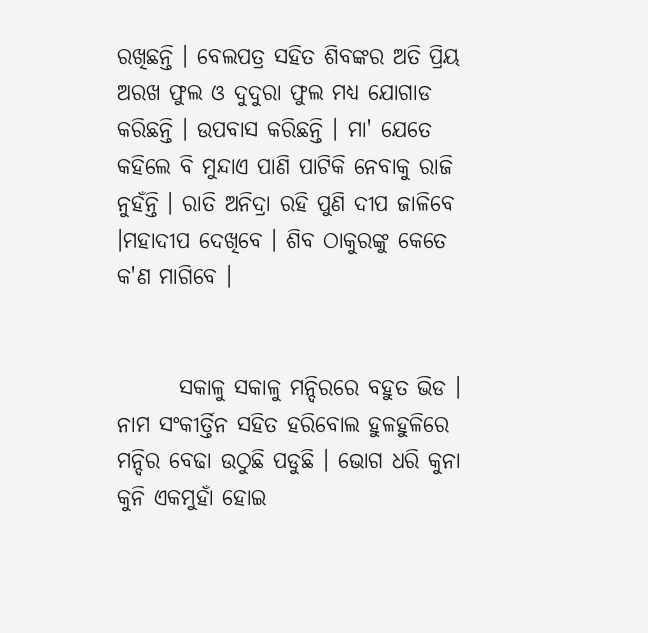ରଖିଛନ୍ତି । ବେଲପତ୍ର ସହିତ ଶିବଙ୍କର ଅତି ପ୍ରିୟ ଅରଖ ଫୁଲ ଓ ଦୁଦୁରା ଫୁଲ ମଧ୍ୟ ଯୋଗାଡ କରିଛନ୍ତି । ଉପବାସ କରିଛନ୍ତି । ମା' ଯେତେ କହିଲେ ବି ମୁନ୍ଦାଏ ପାଣି ପାଟିକି ନେବାକୁ ରାଜି ନୁହଁନ୍ତି । ରାତି ଅନିଦ୍ରା ରହି ପୁଣି ଦୀପ ଜାଳିବେ ।ମହାଦୀପ ଦେଖିବେ । ଶିବ ଠାକୁରଙ୍କୁ କେତେ କ'ଣ ମାଗିବେ ।


       ସକାଳୁ ସକାଳୁ ମନ୍ଦିରରେ ବହୁତ ଭିଡ । ନାମ ସଂକୀର୍ତ୍ତିନ ସହିତ ହରିବୋଲ ହୁଳହୁଳିରେ ମନ୍ଦିର ବେଢା ଉଠୁଛି ପଡୁଛି । ଭୋଗ ଧରି କୁନା କୁନି ଏକମୁହାଁ ହୋଇ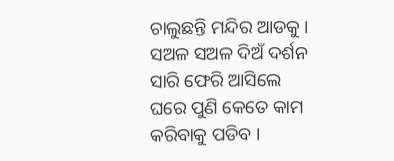ଚାଲୁଛନ୍ତି ମନ୍ଦିର ଆଡକୁ । ସଅଳ ସଅଳ ଦିଅଁ ଦର୍ଶନ ସାରି ଫେରି ଆସିଲେ ଘରେ ପୁଣି କେତେ କାମ କରିବାକୁ ପଡିବ ।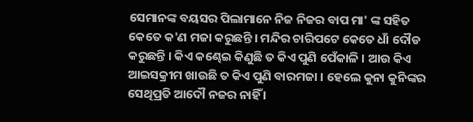ସେମାନଙ୍କ ବୟସର ପିଲାମାନେ ନିଜ ନିଜର ବାପ ମା' ଙ୍କ ସହିତ କେତେ କ'ଣ ମଜା କରୁଛନ୍ତି । ମନ୍ଦିର ଚାରିପଟେ କେତେ ଧାଁ ଦୌଡ କରୁଛନ୍ତି । କିଏ କଣ୍ଢେଇ କିଣୁଛି ତ କିଏ ପୁଣି ପେଁକାଳି । ଆଉ କିଏ ଆଇସକ୍ରୀମ ଖାଉଛି ତ କିଏ ପୁଣି ବାରମଜା । ହେଲେ କୁନା କୁନିଙ୍କର ସେଥିପ୍ରତି ଆଦୌ ନଜର ନାହିଁ ।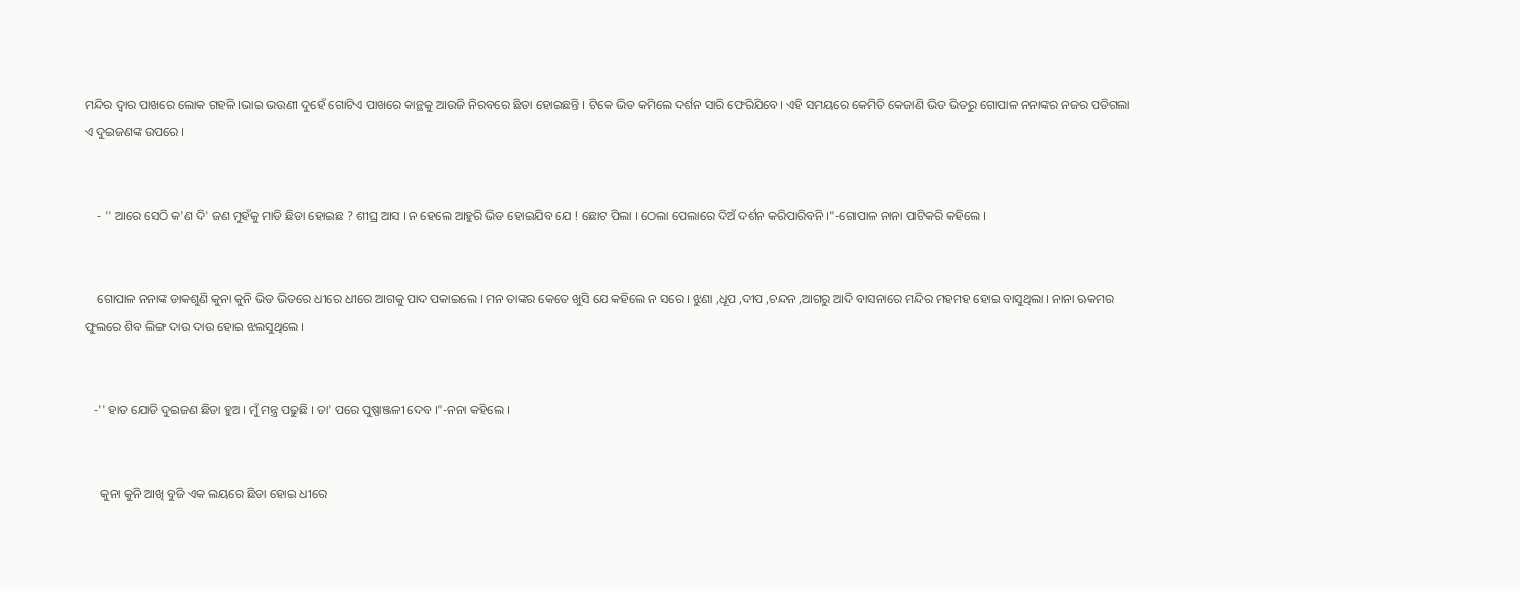ମନ୍ଦିର ଦ୍ବାର ପାଖରେ ଲୋକ ଗହଳି ।ଭାଇ ଭଉଣୀ ଦୁହେଁ ଗୋଟିଏ ପାଖରେ କାନ୍ଥକୁ ଆଉଜି ନିରବରେ ଛିଡା ହୋଇଛନ୍ତି । ଟିକେ ଭିଡ କମିଲେ ଦର୍ଶନ ସାରି ଫେରିଯିବେ। ଏହି ସମୟରେ କେମିତି କେଜାଣି ଭିଡ ଭିତରୁ ଗୋପାଳ ନନାଙ୍କର ନଜର ପଡିଗଲା ଏ ଦୁଇଜଣଙ୍କ ଉପରେ ।


    - '' ଆରେ ସେଠି କ'ଣ ଦି' ଜଣ ମୁହଁକୁ ମାଡି ଛିଡା ହୋଇଛ ? ଶୀଘ୍ର ଆସ । ନ ହେଲେ ଆହୁରି ଭିଡ ହୋଇଯିବ ଯେ ! ଛୋଟ ପିଲା । ଠେଲା ପେଲାରେ ଦିଅଁ ଦର୍ଶନ କରିପାରିବନି ।"-ଗୋପାଳ ନାନା ପାଟିକରି କହିଲେ ।


    ଗୋପାଳ ନନାଙ୍କ ଡାକଶୁଣି କୁନା କୁନି ଭିଡ ଭିତରେ ଧୀରେ ଧୀରେ ଆଗକୁ ପାଦ ପକାଇଲେ । ମନ ତାଙ୍କର କେତେ ଖୁସି ଯେ କହିଲେ ନ ସରେ । ଝୁଣା ,ଧୂପ ,ଦୀପ ,ଚନ୍ଦନ ,ଆଗରୁ ଆଦି ବାସନାରେ ମନ୍ଦିର ମହମହ ହୋଇ ବାସୁଥିଲା । ନାନା ଋକମର ଫୁଲରେ ଶିବ ଲିଙ୍ଗ ଦାଉ ଦାଉ ହୋଇ ଝଲସୁଥିଲେ ।


   -'' ହାତ ଯୋଡି ଦୁଇଜଣ ଛିଡା ହୁଅ । ମୁଁ ମନ୍ତ୍ର ପଢୁଛି । ତା' ପରେ ପୁଷ୍ପାଞ୍ଜଳୀ ଦେବ ।"-ନନା କହିଲେ ।


     କୁନା କୁନି ଆଖି ବୁଜି ଏକ ଲୟରେ ଛିଡା ହୋଇ ଧୀରେ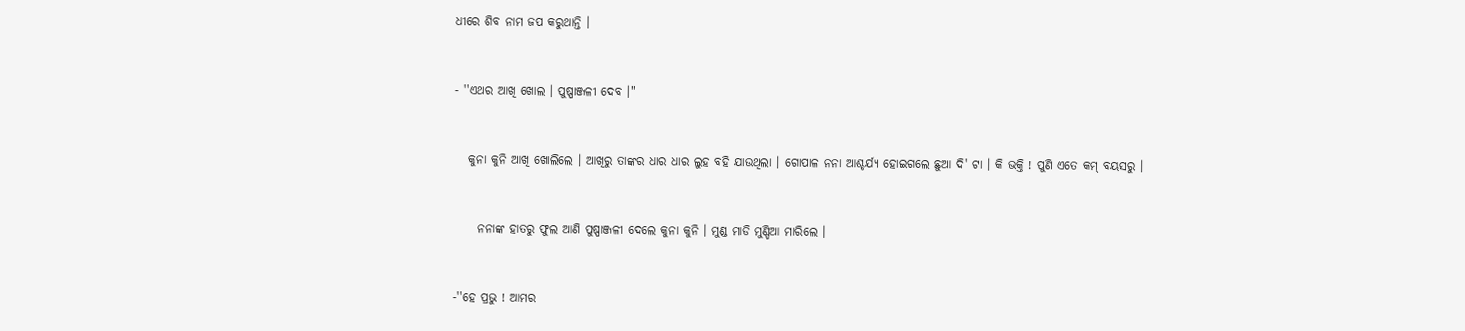ଧୀରେ ଶିବ ନାମ ଜପ କରୁଥାନ୍ତି ।


- ''ଏଥର ଆଖି ଖୋଲ । ପୁଷ୍ପାଞ୍ଜଳୀ ଦେବ ।"


   କୁନା କୁନି ଆଖି ଖୋଲିଲେ । ଆଖିରୁ ତାଙ୍କର ଧାର ଧାର ଲୁହ ବହି ଯାଉଥିଲା । ଗୋପାଳ ନନା ଆଶ୍ଚର୍ଯ୍ୟ ହୋଇଗଲେ ଛୁଆ ଦି' ଟା । କି ଭକ୍ତି ! ପୁଣି ଏତେ କମ୍ ବୟସରୁ ।


     ନନାଙ୍କ ହାତରୁ ଫୁଲ ଆଣି ପୁଷ୍ପାଞ୍ଜଳୀ ଦେଲେ କୁନା କୁନି । ମୁଣ୍ଡ ମାଡି ମୁଣ୍ଡିଆ ମାରିଲେ ।


-''ହେ ପ୍ରଭୁ ! ଆମର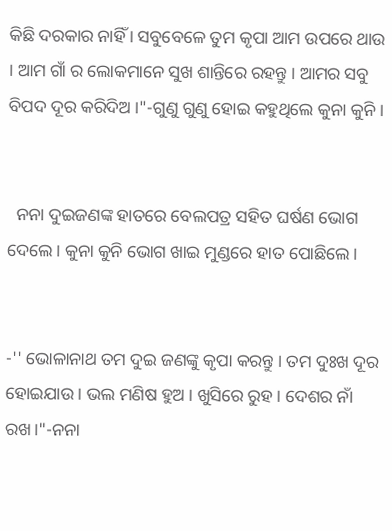କିଛି ଦରକାର ନାହିଁ । ସବୁବେଳେ ତୁମ କୃପା ଆମ ଉପରେ ଥାଉ । ଆମ ଗାଁ ର ଲୋକମାନେ ସୁଖ ଶାନ୍ତିରେ ରହନ୍ତୁ । ଆମର ସବୁ ବିପଦ ଦୂର କରିଦିଅ ।"-ଗୁଣୁ ଗୁଣୁ ହୋଇ କହୁଥିଲେ କୁନା କୁନି ।


  ନନା ଦୁଇଜଣଙ୍କ ହାତରେ ବେଲପତ୍ର ସହିତ ଘର୍ଷଣ ଭୋଗ ଦେଲେ। କୁନା କୁନି ଭୋଗ ଖାଇ ମୁଣ୍ଡରେ ହାତ ପୋଛିଲେ ।


-'' ଭୋଳାନାଥ ତମ ଦୁଇ ଜଣଙ୍କୁ କୃପା କରନ୍ତୁ । ତମ ଦୁଃଖ ଦୂର ହୋଇଯାଉ । ଭଲ ମଣିଷ ହୁଅ । ଖୁସିରେ ରୁହ । ଦେଶର ନାଁ ରଖ।"-ନନା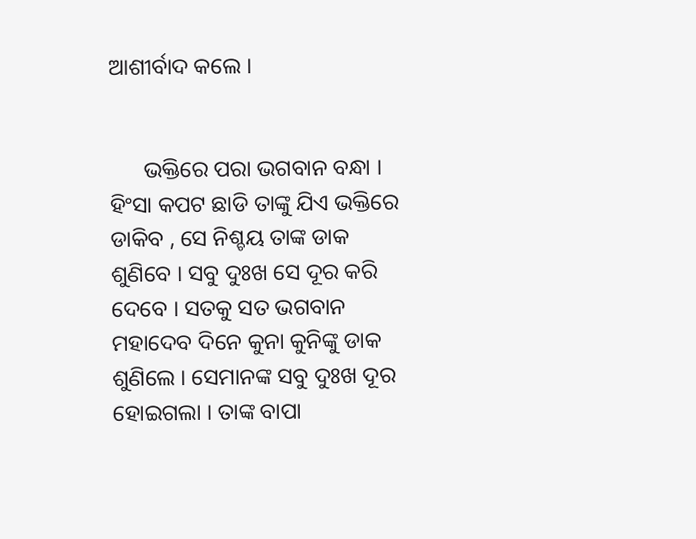ଆଶୀର୍ବାଦ କଲେ ।


      ଭକ୍ତିରେ ପରା ଭଗବାନ ବନ୍ଧା । ହିଂସା କପଟ ଛାଡି ତାଙ୍କୁ ଯିଏ ଭକ୍ତିରେ ଡାକିବ , ସେ ନିଶ୍ଚୟ ତାଙ୍କ ଡାକ ଶୁଣିବେ । ସବୁ ଦୁଃଖ ସେ ଦୂର କରି ଦେବେ । ସତକୁ ସତ ଭଗବାନ ମହାଦେବ ଦିନେ କୁନା କୁନିଙ୍କୁ ଡାକ ଶୁଣିଲେ । ସେମାନଙ୍କ ସବୁ ଦୁଃଖ ଦୂର ହୋଇଗଲା । ତାଙ୍କ ବାପା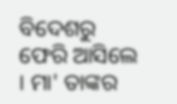ବିଦେଶରୁ ଫେରି ଆସିଲେ । ମା' ତାଙ୍କର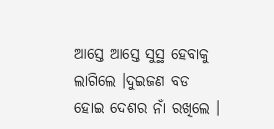ଆସ୍ତେ ଆସ୍ତେ ସୁସ୍ଥ ହେବାକୁ ଲାଗିଲେ ।ଦୁଇଜଣ ବଡ ହୋଇ ଦେଶର ନାଁ ରଖିଲେ ।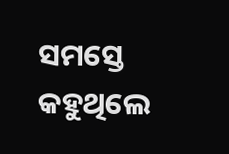ସମସ୍ତେ କହୁଥିଲେ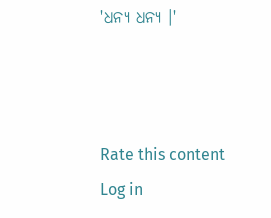'ଧନ୍ୟ ଧନ୍ୟ ।'



Rate this content
Log in